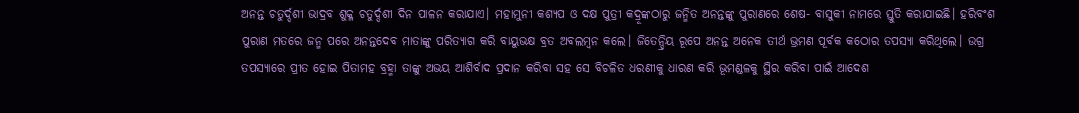ଅନନ୍ତ ଚତୁର୍ଦ୍ଦଶୀ ଭାଦ୍ରବ ଶୁକ୍ଳ ଚତୁର୍ଦ୍ଦଶୀ ଦିନ ପାଳନ କରାଯାଏ। ମହାମୁନୀ କଶ୍ୟପ ଓ ଦକ୍ଷ ପୁତ୍ରୀ କଦ୍ରୂଙ୍କଠାରୁ ଜନ୍ମିତ ଅନନ୍ତଙ୍କୁ ପୁରାଣରେ ଶେଷ- ବାସୁକୀ ନାମରେ ସ୍ତୁତି କରାଯାଇଛି। ହରିବଂଶ ପୁରାଣ ମତରେ ଜନ୍ମ ପରେ ଅନନ୍ତଦେବ ମାତାଙ୍କୁ ପରିତ୍ୟାଗ କରି ବାୟୁଭକ୍ଷ ବ୍ରତ ଅବଲମ୍ବନ କଲେ। ଜିତେନ୍ଦ୍ରିୟ ରୂପେ ଅନନ୍ତ ଅନେକ ତୀର୍ଥ ଭ୍ରମଣ ପୂର୍ବକ କଠୋର ତପସ୍ୟା କରିଥିଲେ। ଉଗ୍ର ତପସ୍ୟାରେ ପ୍ରୀତ ହୋଇ ପିତାମହ ବ୍ରହ୍ମା ତାଙ୍କୁ ଅଭୟ ଆଶିର୍ବାଦ ପ୍ରଦାନ କରିବା ସହ ସେ ବିଚଳିତ ଧରଣୀକୁ ଧାରଣ କରି ଭୂମଣ୍ଡଳକୁ ସ୍ଥିର କରିବା ପାଇଁ ଆଦେଶ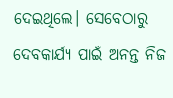ଦେଇଥିଲେ। ସେବେଠାରୁ ଦେବକାର୍ଯ୍ୟ ପାଇଁ ଅନନ୍ତ ନିଜ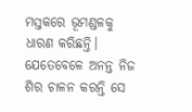ମସ୍ତକରେ ଭୂମଣ୍ଡଳକୁ ଧାରଣ କରିଛନ୍ତି। ଯେତେବେଳେ ଅନନ୍ତ ନିଜ ଶିର ଚାଳନ କରନ୍ତି ସେ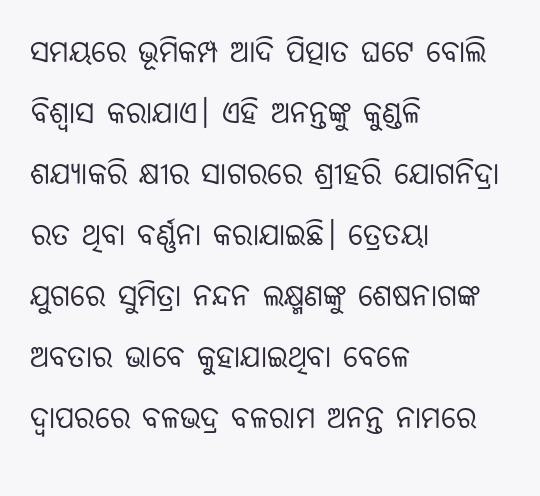ସମୟରେ ଭୂମିକମ୍ପ ଆଦି ପିତ୍ପାତ ଘଟେ ବୋଲି ବିଶ୍ୱାସ କରାଯାଏ। ଏହି ଅନନ୍ତଙ୍କୁ କୁଣ୍ଡଳି ଶଯ୍ୟାକରି କ୍ଷୀର ସାଗରରେ ଶ୍ରୀହରି ଯୋଗନିଦ୍ରା ରତ ଥିବା ବର୍ଣ୍ଣନା କରାଯାଇଛି। ତ୍ରେତୟା ଯୁଗରେ ସୁମିତ୍ରା ନନ୍ଦନ ଲକ୍ଷ୍ମଣଙ୍କୁ ଶେଷନାଗଙ୍କ ଅବତାର ଭାବେ କୁହାଯାଇଥିବା ବେଳେ ଦ୍ୱାପରରେ ବଳଭଦ୍ର ବଳରାମ ଅନନ୍ତ ନାମରେ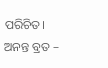ପରିଚିତ।
ଅନନ୍ତ ବ୍ରତ –